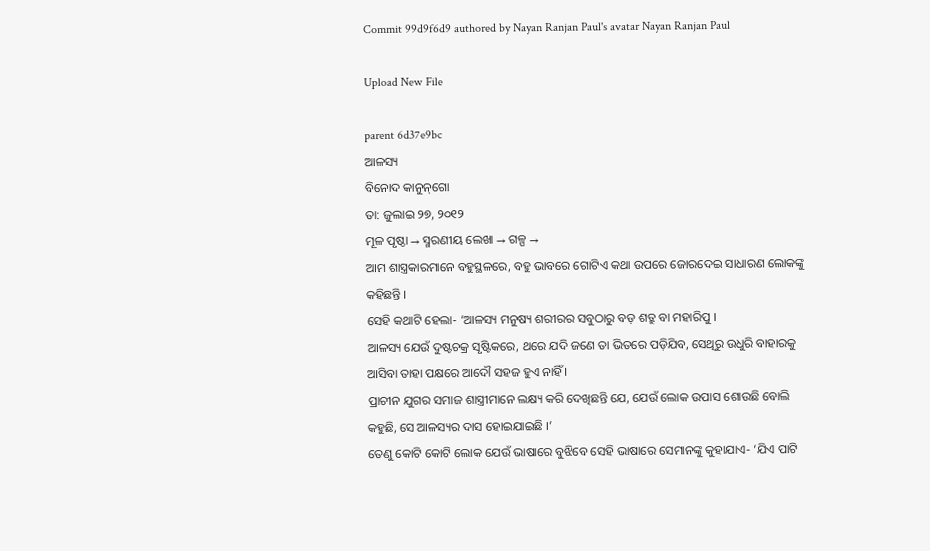Commit 99d9f6d9 authored by Nayan Ranjan Paul's avatar Nayan Ranjan Paul

Upload New File

parent 6d37e9bc
ଆଳସ୍ୟ
ବିନୋଦ କାନୁନ୍‌ଗୋ
ତା: ଜୁଲାଇ ୨୭, ୨୦୧୨
ମୂଳ ପୃଷ୍ଠା → ସ୍ମରଣୀୟ ଲେଖା → ଗଳ୍ପ →
ଆମ ଶାସ୍ତ୍ରକାରମାନେ ବହୁସ୍ଥଳରେ, ବହୁ ଭାବରେ ଗୋଟିଏ କଥା ଉପରେ ଜୋରଦେଇ ସାଧାରଣ ଲୋକଙ୍କୁ କହିଛନ୍ତି ।
ସେହି କଥାଟି ହେଲା- ‘ଆଳସ୍ୟ ମନୁଷ୍ୟ ଶରୀରର ସବୁଠାରୁ ବଡ଼ ଶତ୍ରୁ ବା ମହାରିପୁ ।
ଆଳସ୍ୟ ଯେଉଁ ଦୁଷ୍ଟଚକ୍ର ସୃଷ୍ଟିକରେ, ଥରେ ଯଦି ଜଣେ ତା ଭିତରେ ପଡ଼ିଯିବ, ସେଥିରୁ ଉଧୁରି ବାହାରକୁ ଆସିବା ତାହା ପକ୍ଷରେ ଆଦୌ ସହଜ ହୁଏ ନାହିଁ ।
ପ୍ରାଚୀନ ଯୁଗର ସମାଜ ଶାସ୍ତ୍ରୀମାନେ ଲକ୍ଷ୍ୟ କରି ଦେଖିଛନ୍ତି ଯେ, ଯେଉଁ ଲୋକ ଉପାସ ଶୋଉଛି ବୋଲି କହୁଛି, ସେ ଆଳସ୍ୟର ଦାସ ହୋଇଯାଇଛି ।’
ତେଣୁ କୋଟି କୋଟି ଲୋକ ଯେଉଁ ଭାଷାରେ ବୁଝିବେ ସେହି ଭାଷାରେ ସେମାନଙ୍କୁ କୁହାଯାଏ- ‘ଯିଏ ପାଟି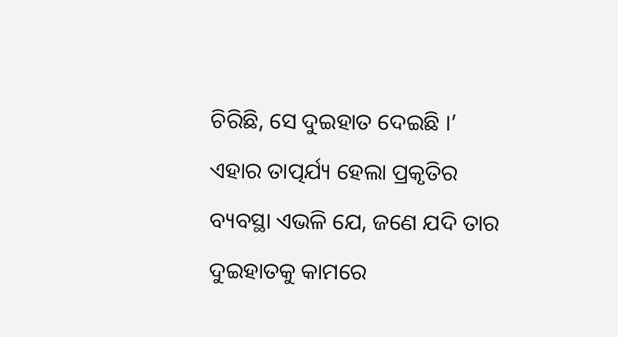ଚିରିଛି, ସେ ଦୁଇହାତ ଦେଇଛି ।’
ଏହାର ତାତ୍ପର୍ଯ୍ୟ ହେଲା ପ୍ରକୃତିର ବ୍ୟବସ୍ଥା ଏଭଳି ଯେ, ଜଣେ ଯଦି ତାର ଦୁଇହାତକୁ କାମରେ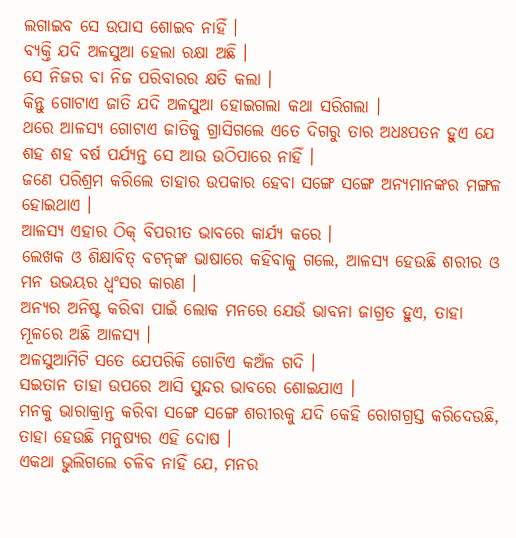ଲଗାଇବ ସେ ଉପାସ ଶୋଇବ ନାହିଁ ।
ବ୍ୟକ୍ତି ଯଦି ଅଳସୁଆ ହେଲା ରକ୍ଷା ଅଛି ।
ସେ ନିଜର ବା ନିଜ ପରିବାରର କ୍ଷତି କଲା ।
କିନ୍ତୁ ଗୋଟାଏ ଜାତି ଯଦି ଅଳସୁଆ ହୋଇଗଲା କଥା ସରିଗଲା ।
ଥରେ ଆଳସ୍ୟ ଗୋଟାଏ ଜାତିକୁ ଗ୍ରାସିଗଲେ ଏତେ ଦିଗରୁ ତାର ଅଧଃପତନ ହୁଏ ଯେ ଶହ ଶହ ବର୍ଷ ପର୍ଯ୍ୟନ୍ତ ସେ ଆଉ ଉଠିପାରେ ନାହିଁ ।
ଜଣେ ପରିଶ୍ରମ କରିଲେ ତାହାର ଉପକାର ହେବା ସଙ୍ଗେ ସଙ୍ଗେ ଅନ୍ୟମାନଙ୍କର ମଙ୍ଗଳ ହୋଇଥାଏ ।
ଆଳସ୍ୟ ଏହାର ଠିକ୍‌ ବିପରୀତ ଭାବରେ କାର୍ଯ୍ୟ କରେ ।
ଲେଖକ ଓ ଶିକ୍ଷାବିତ୍‌ ବଟନ୍‌ଙ୍କ ଭାଷାରେ କହିବାକୁ ଗଲେ, ଆଳସ୍ୟ ହେଉଛି ଶରୀର ଓ ମନ ଉଭୟର ଧ୍ବଂସର କାରଣ ।
ଅନ୍ୟର ଅନିଷ୍ଟ କରିବା ପାଇଁ ଲୋକ ମନରେ ଯେଉଁ ଭାବନା ଜାଗ୍ରତ ହୁଏ, ତାହା ମୂଳରେ ଅଛି ଆଳସ୍ୟ ।
ଅଳସୁଆମିଟି ସତେ ଯେପରିକି ଗୋଟିଏ କଅଁଳ ଗଦି ।
ସଇତାନ ତାହା ଉପରେ ଆସି ସୁନ୍ଦର ଭାବରେ ଶୋଇଯାଏ ।
ମନକୁ ଭାରାକ୍ରାନ୍ତ କରିବା ସଙ୍ଗେ ସଙ୍ଗେ ଶରୀରକୁ ଯଦି କେହି ରୋଗଗ୍ରସ୍ତ କରିଦେଉଛି, ତାହା ହେଉଛି ମନୁଷ୍ୟର ଏହି ଦୋଷ ।
ଏକଥା ଭୁଲିଗଲେ ଚଳିବ ନାହିଁ ଯେ, ମନର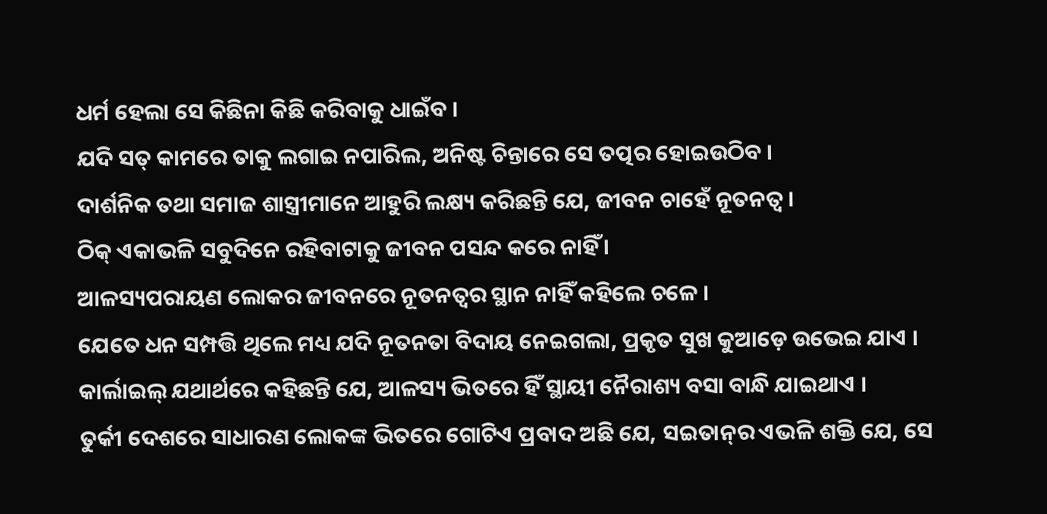ଧର୍ମ ହେଲା ସେ କିଛିନା କିଛି କରିବାକୁ ଧାଇଁବ ।
ଯଦି ସତ୍‌ କାମରେ ତାକୁ ଲଗାଇ ନପାରିଲ, ଅନିଷ୍ଟ ଚିନ୍ତାରେ ସେ ତତ୍ପର ହୋଇଉଠିବ ।
ଦାର୍ଶନିକ ତଥା ସମାଜ ଶାସ୍ତ୍ରୀମାନେ ଆହୁରି ଲକ୍ଷ୍ୟ କରିଛନ୍ତି ଯେ, ଜୀବନ ଚାହେଁ ନୂତନତ୍ବ ।
ଠିକ୍‌ ଏକାଭଳି ସବୁଦିନେ ରହିବାଟାକୁ ଜୀବନ ପସନ୍ଦ କରେ ନାହିଁ ।
ଆଳସ୍ୟପରାୟଣ ଲୋକର ଜୀବନରେ ନୂତନତ୍ବର ସ୍ଥାନ ନାହିଁ କହିଲେ ଚଳେ ।
ଯେତେ ଧନ ସମ୍ପତ୍ତି ଥିଲେ ମଧ୍ୟ ଯଦି ନୂତନତା ବିଦାୟ ନେଇଗଲା, ପ୍ରକୃତ ସୁଖ କୁଆଡ଼େ ଉଭେଇ ଯାଏ ।
କାର୍ଲାଇଲ୍‌ ଯଥାର୍ଥରେ କହିଛନ୍ତି ଯେ, ଆଳସ୍ୟ ଭିତରେ ହିଁ ସ୍ଥାୟୀ ନୈରାଶ୍ୟ ବସା ବାନ୍ଧି ଯାଇଥାଏ ।
ତୁର୍କୀ ଦେଶରେ ସାଧାରଣ ଲୋକଙ୍କ ଭିତରେ ଗୋଟିଏ ପ୍ରବାଦ ଅଛି ଯେ, ସଇତାନ୍‌ର ଏଭଳି ଶକ୍ତି ଯେ, ସେ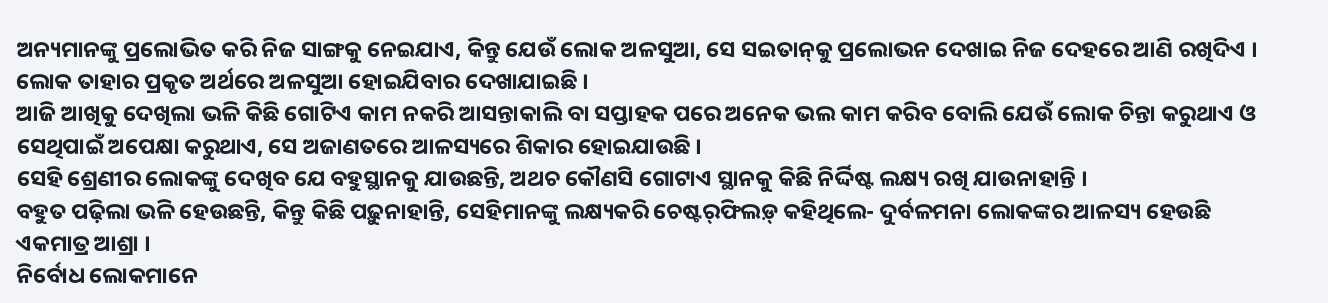ଅନ୍ୟମାନଙ୍କୁ ପ୍ରଲୋଭିତ କରି ନିଜ ସାଙ୍ଗକୁ ନେଇଯାଏ, କିନ୍ତୁ ଯେଉଁ ଲୋକ ଅଳସୁଆ, ସେ ସଇତାନ୍‌କୁ ପ୍ରଲୋଭନ ଦେଖାଇ ନିଜ ଦେହରେ ଆଣି ରଖିଦିଏ ।
ଲୋକ ତାହାର ପ୍ରକୃତ ଅର୍ଥରେ ଅଳସୁଆ ହୋଇଯିବାର ଦେଖାଯାଇଛି ।
ଆଜି ଆଖିକୁ ଦେଖିଲା ଭଳି କିଛି ଗୋଟିଏ କାମ ନକରି ଆସନ୍ତାକାଲି ବା ସପ୍ତାହକ ପରେ ଅନେକ ଭଲ କାମ କରିବ ବୋଲି ଯେଉଁ ଲୋକ ଚିନ୍ତା କରୁଥାଏ ଓ ସେଥିପାଇଁ ଅପେକ୍ଷା କରୁଥାଏ, ସେ ଅଜାଣତରେ ଆଳସ୍ୟରେ ଶିକାର ହୋଇଯାଉଛି ।
ସେହି ଶ୍ରେଣୀର ଲୋକଙ୍କୁ ଦେଖିବ ଯେ ବହୁସ୍ଥାନକୁ ଯାଉଛନ୍ତି, ଅଥଚ କୌଣସି ଗୋଟାଏ ସ୍ଥାନକୁ କିଛି ନିର୍ଦ୍ଦିଷ୍ଟ ଲକ୍ଷ୍ୟ ରଖି ଯାଉନାହାନ୍ତି ।
ବହୁତ ପଢ଼ିଲା ଭଳି ହେଉଛନ୍ତି, କିନ୍ତୁ କିଛି ପଢ଼ୁନାହାନ୍ତି, ସେହିମାନଙ୍କୁ ଲକ୍ଷ୍ୟକରି ଚେଷ୍ଟର୍‌ଫିଲଡ଼୍‌ କହିଥିଲେ- ଦୁର୍ବଳମନା ଲୋକଙ୍କର ଆଳସ୍ୟ ହେଉଛି ଏକମାତ୍ର ଆଶ୍ରା ।
ନିର୍ବୋଧ ଲୋକମାନେ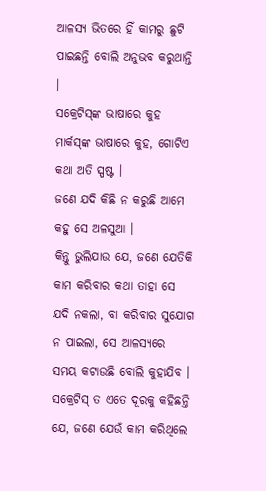ଆଳସ୍ୟ ଭିତରେ ହିଁ କାମରୁ ଛୁଟି ପାଇଛନ୍ତି ବୋଲି ଅନୁଭବ କରୁଥାନ୍ତି ।
ସକ୍ରେଟିସ୍‌ଙ୍କ ଭାଷାରେ କୁହ ମାର୍କସ୍‌ଙ୍କ ଭାଷାରେ କୁହ, ଗୋଟିଏ କଥା ଅତି ସ୍ପଷ୍ଟ ।
ଜଣେ ଯଦି କିଛି ନ କରୁଛି ଆମେ କହୁ ସେ ଅଳସୁଆ ।
କିନ୍ତୁ ଭୁଲିଯାଉ ଯେ, ଜଣେ ଯେତିକି କାମ କରିବାର କଥା ତାହା ସେ ଯଦି ନକଲା, ବା କରିବାର ସୁଯୋଗ ନ ପାଇଲା, ସେ ଆଳସ୍ୟରେ ସମୟ କଟାଉଛି ବୋଲି କୁହାଯିବ ।
ସକ୍ରେଟିସ୍‌ ତ ଏତେ ଦୂରକୁ କହିଛନ୍ତି ଯେ, ଜଣେ ଯେଉଁ କାମ କରିଥିଲେ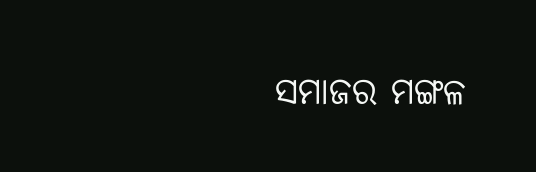ସମାଜର ମଙ୍ଗଳ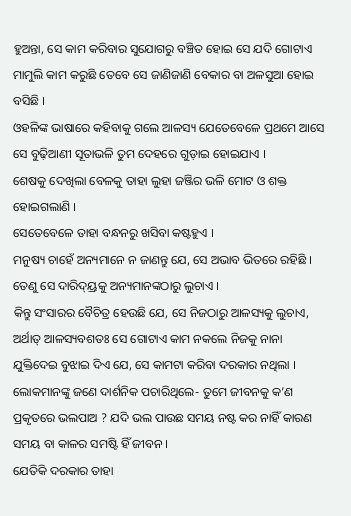ହୁଅନ୍ତା, ସେ କାମ କରିବାର ସୁଯୋଗରୁ ବଞ୍ଚିତ ହୋଇ ସେ ଯଦି ଗୋଟାଏ ମାମୁଲି କାମ କରୁଛି ତେବେ ସେ ଜାଣିଜାଣି ବେକାର ବା ଅଳସୁଆ ହୋଇ ବସିଛି ।
ଓହଳିଙ୍କ ଭାଷାରେ କହିବାକୁ ଗଲେ ଆଳସ୍ୟ ଯେତେବେଳେ ପ୍ରଥମେ ଆସେ ସେ ବୁଢ଼ିଆଣୀ ସୂତାଭଳି ତୁମ ଦେହରେ ଗୁଡ଼ାଇ ହୋଇଯାଏ ।
ଶେଷକୁ ଦେଖିଲା ବେଳକୁ ତାହା ଲୁହା ଜଞ୍ଜିର ଭଳି ମୋଟ ଓ ଶକ୍ତ ହୋଇଗଲାଣି ।
ସେତେବେଳେ ତାହା ବନ୍ଧନରୁ ଖସିବା କଷ୍ଟହୁଏ ।
ମନୁଷ୍ୟ ଚାହେଁ ଅନ୍ୟମାନେ ନ ଜାଣନ୍ତୁ ଯେ, ସେ ଅଭାବ ଭିତରେ ରହିଛି ।
ତେଣୁ ସେ ଦାରିଦ୍ୟ୍ରକୁ ଅନ୍ୟମାନଙ୍କଠାରୁ ଲୁଚାଏ ।
କିନ୍ତୁ ସଂସାରର ବୈଚିତ୍ର ହେଉଛି ଯେ, ସେ ନିଜଠାରୁ ଆଳସ୍ୟକୁ ଲୁଚାଏ, ଅର୍ଥାତ୍‌ ଆଳସ୍ୟବଶତଃ ସେ ଗୋଟାଏ କାମ ନକଲେ ନିଜକୁ ନାନା ଯୁକ୍ତିଦେଇ ବୁଝାଇ ଦିଏ ଯେ, ସେ କାମଟା କରିବା ଦରକାର ନଥିଲା ।
ଲୋକମାନଙ୍କୁ ଜଣେ ଦାର୍ଶନିକ ପଚାରିଥିଲେ- ତୁମେ ଜୀବନକୁ କ’ଣ ପ୍ରକୃତରେ ଭଲପାଅ ? ଯଦି ଭଲ ପାଉଛ ସମୟ ନଷ୍ଟ କର ନାହିଁ କାରଣ ସମୟ ବା କାଳର ସମଷ୍ଟି ହିଁ ଜୀବନ ।
ଯେତିକି ଦରକାର ତାହା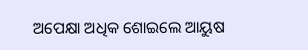ଅପେକ୍ଷା ଅଧିକ ଶୋଇଲେ ଆୟୁଷ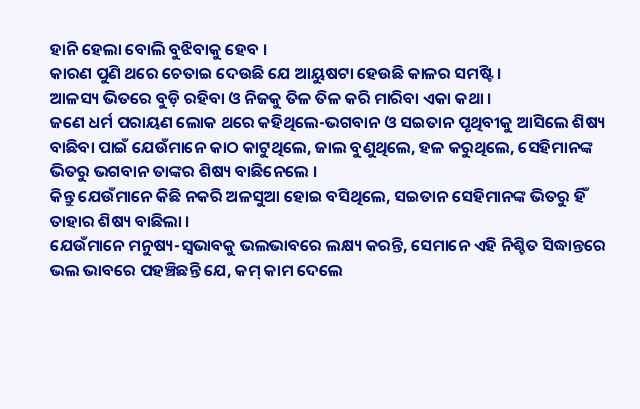ହାନି ହେଲା ବୋଲି ବୁଝିବାକୁ ହେବ ।
କାରଣ ପୁଣି ଥରେ ଚେତାଇ ଦେଉଛି ଯେ ଆୟୁଷଟା ହେଉଛି କାଳର ସମଷ୍ଟି ।
ଆଳସ୍ୟ ଭିତରେ ବୁଡ଼ି ରହିବା ଓ ନିଜକୁ ତିଳ ତିଳ କରି ମାରିବା ଏକା କଥା ।
ଜଣେ ଧର୍ମ ପରାୟଣ ଲୋକ ଥରେ କହିଥିଲେ-ଭଗବାନ ଓ ସଇତାନ ପୃଥିବୀକୁ ଆସିଲେ ଶିଷ୍ୟ ବାଛିବା ପାଇଁ ଯେଉଁମାନେ କାଠ କାଟୁଥିଲେ, ଜାଲ ବୁଣୁଥିଲେ, ହଳ କରୁଥିଲେ, ସେହିମାନଙ୍କ ଭିତରୁ ଭଗବାନ ତାଙ୍କର ଶିଷ୍ୟ ବାଛିନେଲେ ।
କିନ୍ତୁ ଯେଉଁମାନେ କିଛି ନକରି ଅଳସୁଆ ହୋଇ ବସିଥିଲେ, ସଇତାନ ସେହିମାନଙ୍କ ଭିତରୁ ହିଁ ତାହାର ଶିଷ୍ୟ ବାଛିଲା ।
ଯେଉଁମାନେ ମନୁଷ୍ୟ-ସ୍ବଭାବକୁ ଭଲଭାବରେ ଲକ୍ଷ୍ୟ କରନ୍ତି, ସେମାନେ ଏହି ନିଶ୍ଚିତ ସିଦ୍ଧାନ୍ତରେ ଭଲ ଭାବରେ ପହଞ୍ଚିଛନ୍ତି ଯେ, କମ୍ କାମ ଦେଲେ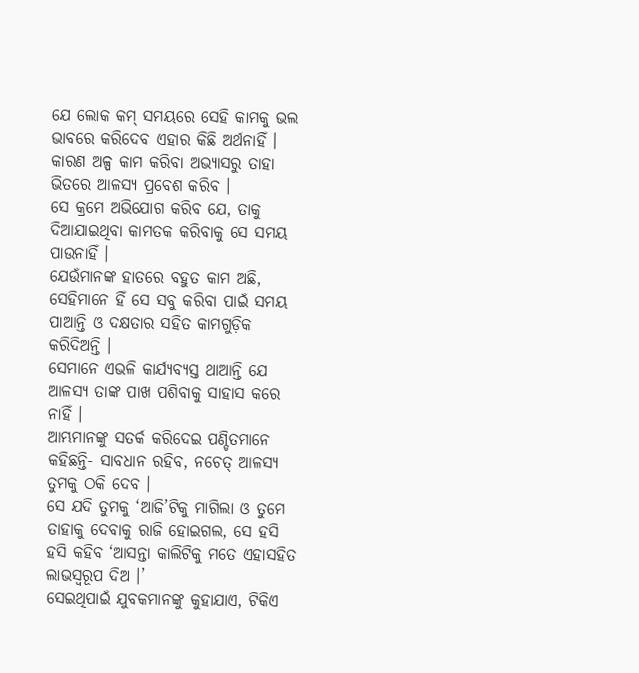ଯେ ଲୋକ କମ୍‌ ସମୟରେ ସେହି କାମକୁ ଭଲ ଭାବରେ କରିଦେବ ଏହାର କିଛି ଅର୍ଥନାହିଁ ।
କାରଣ ଅଳ୍ପ କାମ କରିବା ଅଭ୍ୟାସରୁ ତାହା ଭିତରେ ଆଳସ୍ୟ ପ୍ରବେଶ କରିବ ।
ସେ କ୍ରମେ ଅଭିଯୋଗ କରିବ ଯେ, ତାକୁ ଦିଆଯାଇଥିବା କାମତକ କରିବାକୁ ସେ ସମୟ ପାଉନାହିଁ ।
ଯେଉଁମାନଙ୍କ ହାତରେ ବହୁତ କାମ ଅଛି, ସେହିମାନେ ହିଁ ସେ ସବୁ କରିବା ପାଇଁ ସମୟ ପାଆନ୍ତି ଓ ଦକ୍ଷତାର ସହିତ କାମଗୁଡ଼ିକ କରିଦିଅନ୍ତି ।
ସେମାନେ ଏଭଳି କାର୍ଯ୍ୟବ୍ୟସ୍ତ ଥାଆନ୍ତି ଯେ ଆଳସ୍ୟ ତାଙ୍କ ପାଖ ପଶିବାକୁ ସାହାସ କରେ ନାହିଁ ।
ଆମ୍ଭମାନଙ୍କୁ ସତର୍କ କରିଦେଇ ପଣ୍ଡିତମାନେ କହିଛନ୍ତି- ସାବଧାନ ରହିବ, ନଚେତ୍‌ ଆଳସ୍ୟ ତୁମକୁ ଠକି ଦେବ ।
ସେ ଯଦି ତୁମକୁ ‘ଆଜି’ଟିକୁ ମାଗିଲା ଓ ତୁମେ ତାହାକୁ ଦେବାକୁ ରାଜି ହୋଇଗଲ, ସେ ହସି ହସି କହିବ ‘ଆସନ୍ତା କାଲିଟିକୁ ମତେ ଏହାସହିତ ଲାଭସ୍ବରୂପ ଦିଅ ।’
ସେଇଥିପାଇଁ ଯୁବକମାନଙ୍କୁ କୁହାଯାଏ, ଟିକିଏ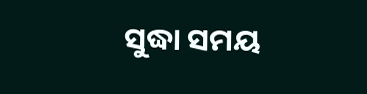ସୁଦ୍ଧା ସମୟ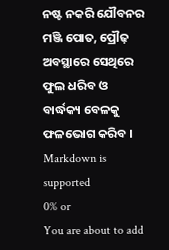ନଷ୍ଟ ନକରି ଯୌବନର ମଞ୍ଜି ପୋତ, ପ୍ରୌଢ଼ ଅବସ୍ଥାରେ ସେଥିରେ ଫୁଲ ଧରିବ ଓ ବାର୍ଦ୍ଧକ୍ୟ ବେଳକୁ ଫଳଭୋଗ କରିବ ।
Markdown is supported
0% or
You are about to add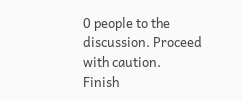0 people to the discussion. Proceed with caution.
Finish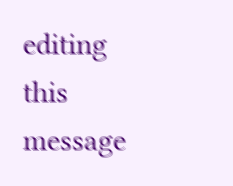editing this message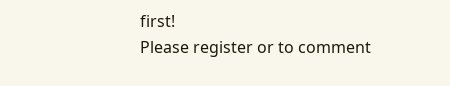first!
Please register or to comment